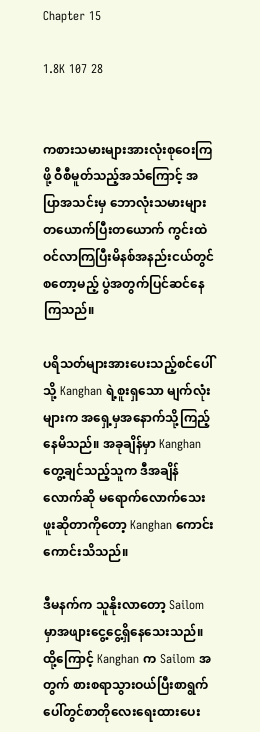Chapter 15

1.8K 107 28


ကစားသမားများအားလုံးစုဝေးကြဖို့ ဝီစီမူတ်သည့်အသံကြောင့် အပြာအသင်းမှ ဘောလုံးသမားများ တယောက်ပြီးတယောက် ကွင်းထဲဝင်လာကြပြီးမိနစ်အနည်းငယ်တွင်စတော့မည့် ပွဲအတွက်ပြင်ဆင်နေကြသည်။

ပရိသတ်များအားပေးသည့်စင်ပေါ်သို့ Kanghan ရဲ့စူးရှ‌သော မျက်လုံးများက အရှေ့မှအနောက်သို့ကြည့်နေမိသည်။ အခုချိန်မှာ Kanghan တွေ့ချင်သည့်သူက ဒီအချိန်လောက်ဆို မရောက်လောက်သေးဖူးဆိုတာကိုတော့ Kanghan ကောင်းကောင်းသိသည်။

ဒီမနက်က သူနိုးလာတော့ Sailom မှာအဖျားငွေ့ငွေ့ရှိနေသေးသည်။ထို့ကြောင့် Kanghan က Sailom အတွက် စားစရာသွားဝယ်ပြီးစာရွက်ပေါ်တွင်စာတိုလေးရေးထားပေး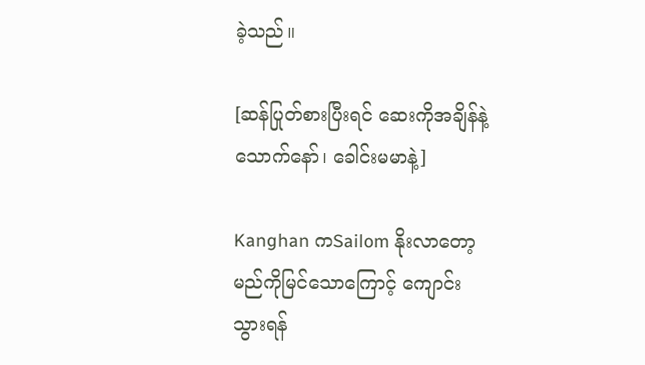ခဲ့သည်။

[ဆန်‌ပြုတ်စားပြီးရင် ဆေးကိုအချိန်နဲ့သောက်နော်၊ ခေါင်းမမာနဲ့]

Kanghan ကSailom နိုးလာတော့မည်ကိုမြင်သောကြောင့် ကျောင်းသွားရန်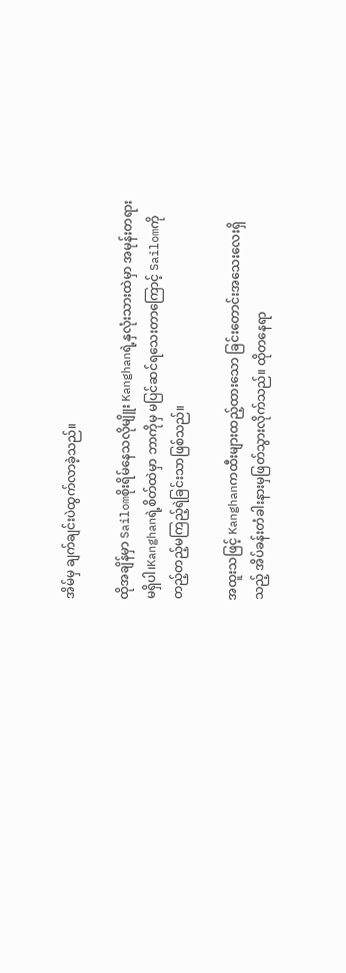အိမ်မှ ချက်ချင်းပဲထွက်လာခဲ့သည်။

ထိုအချိန်မှာ Sailomစိုးရိမ်နေသလိုမျိူး Kanghanရဲ့နှလုံးသားထဲမှာ အမုန်းတရားမရှိပါ၊Kanghanရဲ့စိတ်ထဲမှာ ဘာကိုမှ မပြင်ဆင်ရသေးတာကြောင့် Sailomကို တည့်တည့်မကြည့်ရဲခြင်းသာဖြစ်သည်။

အထူးသဖြင့် Kanghanကထီးများထည့်ထားသော ခြင်းတောင်းအသေးလေးရှိသည့် အိပ်ခန်းတံခါးနားမှဖြတ်သွားလိုက်သည်။ ထိုတနေရာ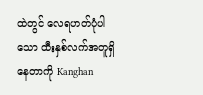ထဲတွင် လေရဟတ်ပုံပါသော ထီးနှစ်လက်အတူရှိနေတာကို Kanghan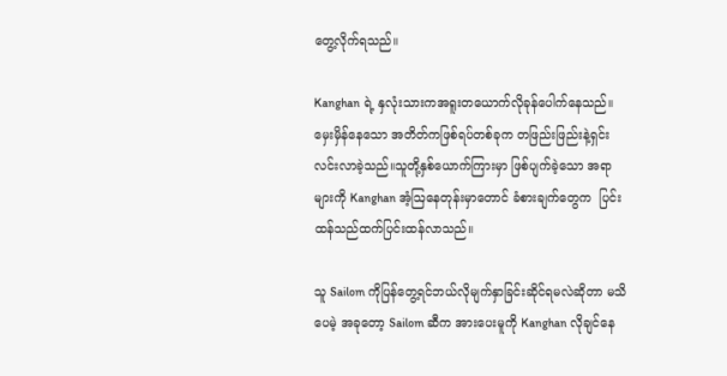တွေ့လိုက်ရသည်။

Kanghan ရဲ့ နှလုံးသားကအရူးတယောက်လိုခုန်ပေါက်နေသည်။ မှေးမှိန်နေသော အတိတ်ကဖြစ်ရပ်တစ်ခုက တဖြည်းဖြည်းနဲ့ရှင်းလင်းလာခဲ့သည်။သူတို့နှစ်ယောက်ကြားမှာ ဖြစ်ပျက်ခဲ့သော အရာများကို Kanghan အံ့ဩနေတုန်းမှာတောင် ခံစားချက်တွေက  ပြင်းထန်သည်ထက်ပြင်းထန်လာသည်။

သူ Sailom ကိုပြန်တွေ့ရင်ဘယ်လိုမျက်နှာခြင်းဆိုင်ရမလဲဆိုတာ မသိပေမဲ့ အခုတော့ Sailom ဆီက ‌အားပေးမူကို Kanghan လိုချင်နေ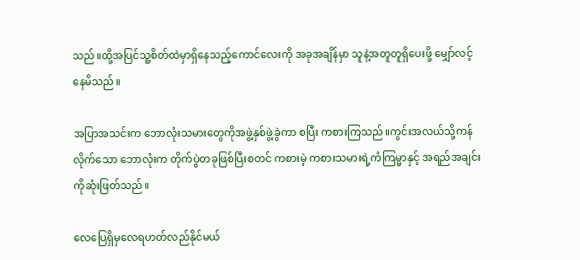သည်။ထို့အပြင်သူ့စိတ်ထဲမှာရှိနေသည့်ကောင်လေးကို အခုအချိန်မှာ သူနဲ့အတူတူရှိပေးဖို့ မျှော်လင့်နေမိသည်။

အပြာအသင်းက ဘောလုံးသမားတွေကိုအဖွဲ့နှစ်ဖွဲ့ခွဲကာ စပြီး ကစားကြသည်။ကွင်းအလယ်သို့ကန်လိုက်သော ဘောလုံးက တိုက်ပွဲတခုဖြစ်ပြီးစတင် ကစားမဲ့ ကစားသမားရဲ့ကံကြမ္မာနှင့် အရည်အချင်းကိုဆုံးဖြတ်သည်။

လေပြေရှိမှလေရဟတ်လည်နိုင်မယ်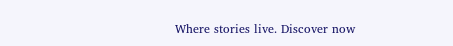Where stories live. Discover now